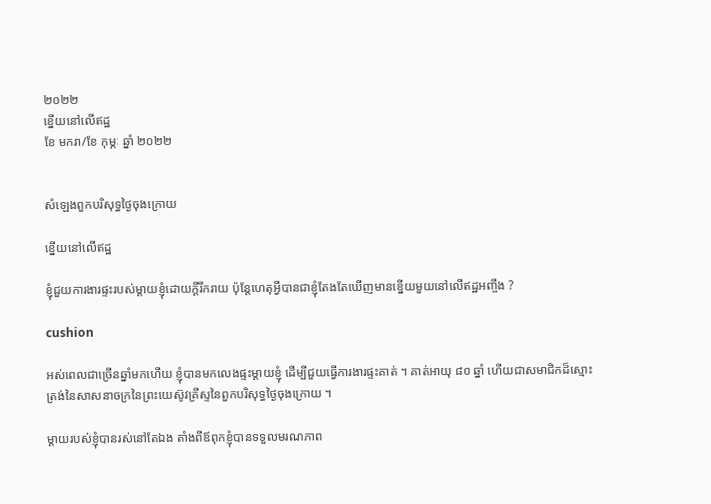២០២២
ខ្នើយនៅលើឥដ្ឋ
ខែ មករា/ខែ កុម្ភៈ ឆ្នាំ ២០២២


សំឡេងពួកបរិសុទ្ធថ្ងៃចុងក្រោយ

ខ្នើយនៅលើឥដ្ឋ

ខ្ញុំជួយការងារផ្ទះរបស់ម្ដាយខ្ញុំដោយក្ដីរីករាយ ប៉ុន្ដែហេតុអ្វីបានជាខ្ញុំតែងតែឃើញមានខ្នើយមួយនៅលើឥដ្ឋអញ្ចឹង ?

cushion

អស់ពេលជាច្រើនឆ្នាំមកហើយ ខ្ញុំបានមកលេងផ្ទះម្ដាយខ្ញុំ ដើម្បីជួយធ្វើការងារផ្ទះគាត់ ។ គាត់អាយុ ៨០ ឆ្នាំ ហើយជាសមាជិកដ៏ស្មោះត្រង់នៃសាសនាចក្រនៃព្រះយេស៊ូវគ្រីស្ទនៃពួកបរិសុទ្ធថ្ងៃចុងក្រោយ ។

ម្ដាយរបស់ខ្ញុំបានរស់នៅតែឯង តាំងពីឪពុកខ្ញុំបានទទួលមរណភាព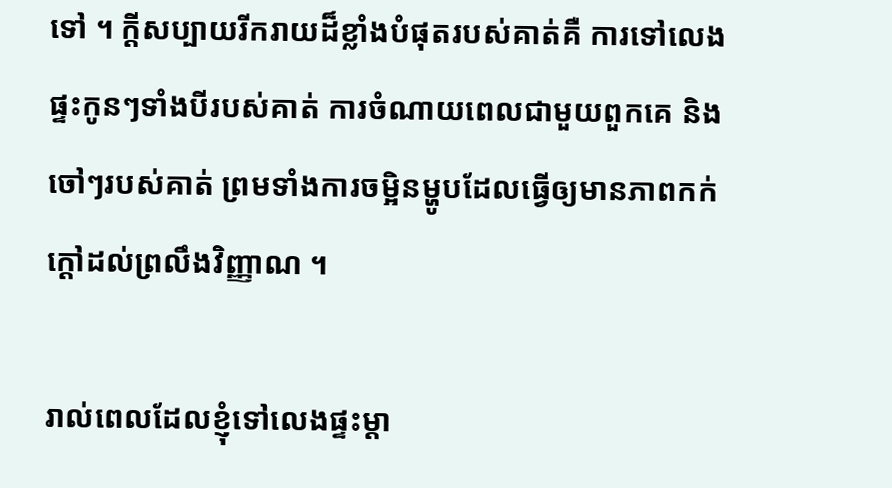ទៅ ។ ក្ដីសប្បាយរីករាយដ៏ខ្លាំងបំផុតរបស់គាត់គឺ ការទៅលេងផ្ទះកូនៗទាំងបីរបស់គាត់ ការចំណាយពេលជាមួយពួកគេ និងចៅៗរបស់គាត់ ព្រមទាំងការចម្អិនម្ហូបដែលធ្វើឲ្យមានភាពកក់ក្ដៅដល់ព្រលឹងវិញ្ញាណ ។

រាល់ពេលដែលខ្ញុំទៅលេងផ្ទះម្ដា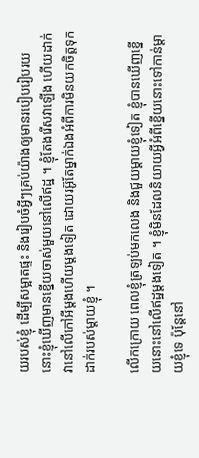យរបស់ខ្ញុំ ដើម្បីសម្អាតផ្ទះ និងរៀបចំអ្វីៗគ្រប់យ៉ាងឲ្យមានរបៀបរៀបរយ នោះខ្ញុំឃើញមានខ្នើយចាស់មួយនៅលើឥដ្ឋ ។ ខ្ញុំតែងរើសវាឡើង ហើយដាក់វានៅលើកៅអីម្ដងហើយម្ដងទៀត ដោយរអ៊ូតែម្នាក់ឯងអំពីការមិនយកចិត្តទុកដាក់របស់ម្ដាយខ្ញុំ ។

លើកក្រោយ ពេលខ្ញុំត្រឡប់មកលេង និងជួយម្ដាយខ្ញុំទៀត ខ្ញុំបានឃើញខ្នើយនោះនៅលើឥដ្ឋម្ដងទៀត ។ ខ្ញុំមិនដែលនិយាយអ្វីអំពីខ្នើយនោះទៅកាន់ម្ដាយខ្ញុំទេ ប៉ុន្ដែនៅ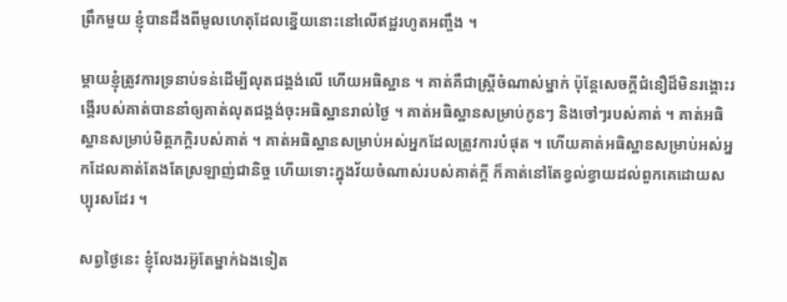ព្រឹកមួយ ខ្ញុំបានដឹងពីមូលហេតុដែលខ្នើយនោះនៅលើឥដ្ឋរហូតអញ្ចឹង ។

ម្ដាយខ្ញុំត្រូវការទ្រនាប់ទន់ដើម្បីលុតជង្គង់លើ ហើយអធិស្ឋាន ។ គាត់គឺជាស្ដ្រីចំណាស់ម្នាក់ ប៉ុន្ដែសេចក្ដីជំនឿដ៏មិនរង្គោះរង្គើរបស់គាត់បាននាំឲ្យគាត់លុតជង្គង់ចុះអធិស្ឋានរាល់ថ្ងៃ ។ គាត់អធិស្ឋានសម្រាប់កូនៗ និងចៅៗរបស់គាត់ ។ គាត់អធិស្ឋានសម្រាប់មិត្តភក្ដិរបស់គាត់ ។ គាត់អធិស្ឋានសម្រាប់អស់អ្នកដែលត្រូវការបំផុត ។ ហើយគាត់អធិស្ឋានសម្រាប់អស់អ្នកដែលគាត់តែងតែស្រឡាញ់ជានិច្ច ហើយទោះក្នុងវ័យចំណាស់របស់គាត់ក្ដី ក៏គាត់នៅតែខ្វល់ខ្វាយដល់ពួកគេដោយសប្បុរសដែរ ។

សព្វថ្ងៃនេះ ខ្ញុំលែងរអ៊ូតែម្នាក់ឯងទៀត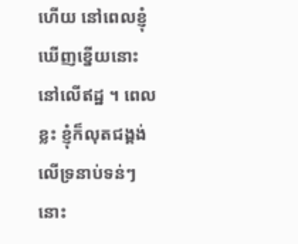ហើយ នៅពេលខ្ញុំឃើញខ្នើយនោះនៅលើឥដ្ឋ ។ ពេលខ្លះ ខ្ញុំក៏លុតជង្គង់លើទ្រនាប់ទន់ៗនោះ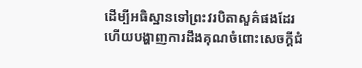ដើម្បីអធិស្ឋានទៅព្រះវរបិតាសួគ៌ផងដែរ ហើយបង្ហាញការដឹងគុណចំពោះសេចក្ដីជំ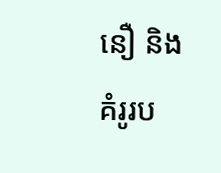នឿ និងគំរូរប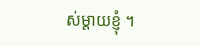ស់ម្ដាយខ្ញុំ ។